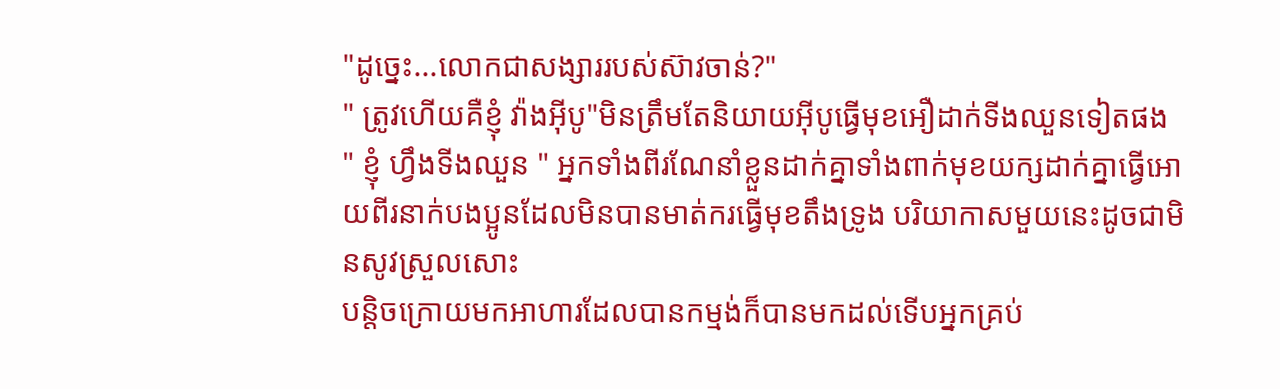"ដូច្នេះ...លោកជាសង្សាររបស់ស៊ាវចាន់?"
" ត្រូវហើយគឺខ្ញុំ វ៉ាងអុីបូ"មិនត្រឹមតែនិយាយអុីបូធ្វើមុខអឿដាក់ទីងឈួនទៀតផង
" ខ្ញុំ ហ្វឹងទីងឈួន " អ្នកទាំងពីរណែនាំខ្លួនដាក់គ្នាទាំងពាក់មុខយក្សដាក់គ្នាធ្វើអោយពីរនាក់បងប្អូនដែលមិនបានមាត់ករធ្វើមុខតឹងទ្រូង បរិយាកាសមួយនេះដូចជាមិនសូវស្រួលសោះ
បន្តិចក្រោយមកអាហារដែលបានកម្មង់ក៏បានមកដល់ទើបអ្នកគ្រប់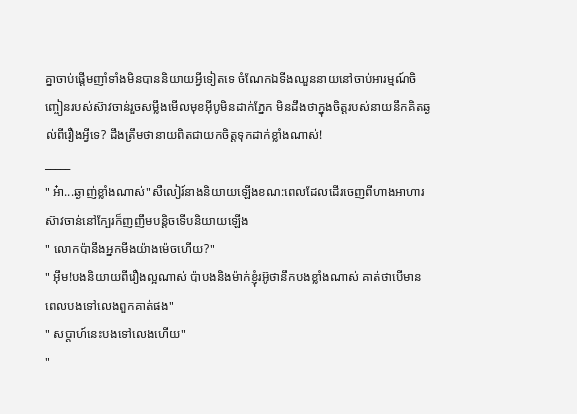គ្នាចាប់ផ្តើមញាំទាំងមិនបាននិយាយអ្វីទៀតទេ ចំណែកឯទីងឈួននាយនៅចាប់អារម្មណ៍ចិញ្ចៀនរបស់ស៊ាវចាន់រួចសម្លឹងមើលមុខអុីបូមិនដាក់ភ្នែក មិនដឹងថាក្នុងចិត្តរបស់នាយនឹកគិតឆ្ងល់ពីរឿងអ្វីទេ? ដឹងត្រឹមថានាយពិតជាយកចិត្តទុកដាក់ខ្លាំងណាស់!
_____
" អ៎ា...ឆ្ងាញ់ខ្លាំងណាស់"សឺលៀរ៍នាងនិយាយឡើងខណ:ពេលដែលដើរចេញពីហាងអាហារស៊ាវចាន់នៅក្បែរក៏ញញឹមបន្តិចទើបនិយាយឡើង
" លោកប៉ានឹងអ្នកមីងយ៉ាងម៉េចហើយ?"
" អុឹម!បងនិយាយពីរឿងល្អណាស់ ប៉ាបងនិងម៉ាក់ខ្ញុំរអ៊ូថានឹកបងខ្លាំងណាស់ គាត់ថាបើមានពេលបងទៅលេងពួកគាត់ផង"
" សប្តាហ៍នេះបងទៅលេងហើយ"
"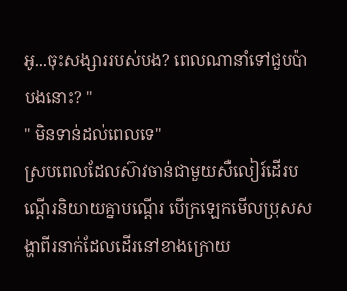អូ...ចុះសង្សាររបស់បង? ពេលណានាំទៅជួបប៉ាបងនោះ? "
" មិនទាន់ដល់ពេលទេ"
ស្របពេលដែលស៊ាវចាន់ជាមួយសឺលៀរ៍ដើរបណ្តើរនិយាយគ្នាបណ្តើរ បើក្រឡេកមើលប្រុសសង្ហាពីរនាក់ដែលដើរនៅខាងក្រោយ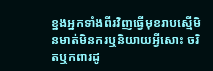ខ្នងអ្នកទាំងពីរវិញធ្វើមុខរាបស្មើមិនមាត់មិនករឬនិយាយអ្វីសោះ ចរិតឬកពារដូ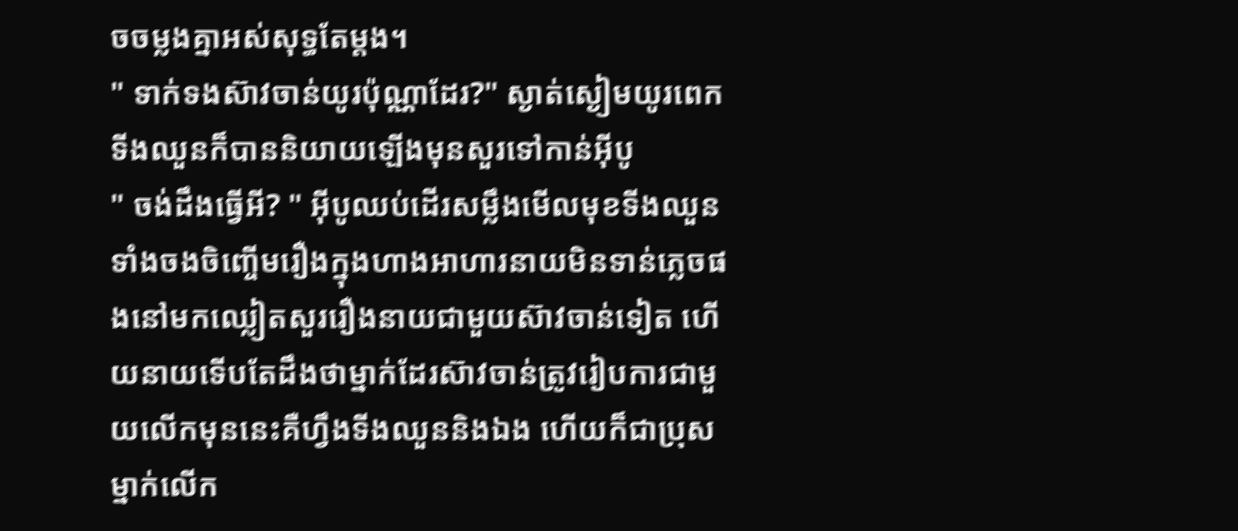ចចម្លងគ្នាអស់សុទ្ធតែម្តង។
" ទាក់ទងស៊ាវចាន់យូរប៉ុណ្ណាដែរ?" ស្ងាត់ស្ងៀមយូរពេកទីងឈួនក៏បាននិយាយឡើងមុនសួរទៅកាន់អុីបូ
" ចង់ដឹងធ្វើអី? " អុីបូឈប់ដើរសម្លឹងមើលមុខទីងឈួនទាំងចងចិញ្ចើមរឿងក្នុងហាងអាហារនាយមិនទាន់ភ្លេចផងនៅមកឈ្លៀតសួររឿងនាយជាមួយស៊ាវចាន់ទៀត ហើយនាយទើបតែដឹងថាម្នាក់ដែរស៊ាវចាន់ត្រូវរៀបការជាមួយលើកមុននេះគឺហ្វឹងទីងឈួននិងឯង ហើយក៏ជាប្រុសម្នាក់លើក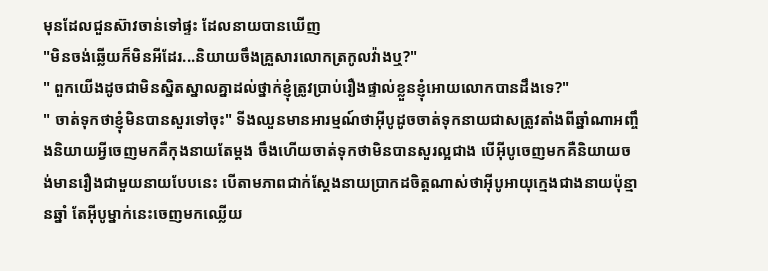មុនដែលជួនស៊ាវចាន់ទៅផ្ទះ ដែលនាយបានឃើញ
"មិនចង់ឆ្លើយក៏មិនអីដែរ...និយាយចឹងគ្រួសារលោកត្រកូលវ៉ាងឬ?"
" ពួកយើងដូចជាមិនស្និតស្នាលគ្នាដល់ថ្នាក់ខ្ញុំត្រូវប្រាប់រឿងផ្ទាល់ខ្លួនខ្ញុំអោយលោកបានដឹងទេ?"
" ចាត់ទុកថាខ្ញុំមិនបានសួរទៅចុះ" ទីងឈួនមានអារម្មណ៍ថាអុីបូដូចចាត់ទុកនាយជាសត្រូវតាំងពីឆ្នាំណាអញ្ចឹងនិយាយអ្វីចេញមកគឺកុងនាយតែម្តង ចឹងហើយចាត់ទុកថាមិនបានសួរល្អជាង បើអុីបូចេញមកគឺនិយាយចង់មានរឿងជាមួយនាយបែបនេះ បើតាមភាពជាក់ស្តែងនាយប្រាកដចិត្តណាស់ថាអុីបូអាយុក្មេងជាងនាយប៉ុន្មានឆ្នាំ តែអុីបូម្នាក់នេះចេញមកឈ្លើយ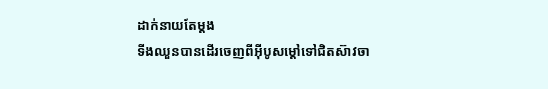ដាក់នាយតែម្តង
ទីងឈួនបានដើរចេញពីអុីបូសម្តៅទៅជិតស៊ាវចា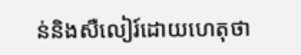ន់និងសឺលៀរ៍ដោយហេតុថា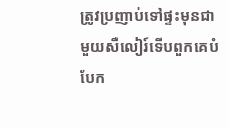ត្រូវប្រញាប់ទៅផ្ទះមុនជាមួយសឺលៀរ៍ទើបពួកគេបំបែក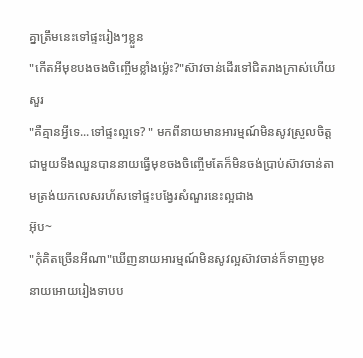គ្នាត្រឹមនេះទៅផ្ទះរៀងៗខ្លួន
"កើតអីមុខបងចងចិញ្ចើមខ្លាំងម្ល៉េះ?"ស៊ាវចាន់ដើរទៅជិតរាងក្រាស់ហើយសួរ
"គឺគ្មានអ្វីទេ...ទៅផ្ទះល្អទេ? " មកពីនាយមានអារម្មណ៍មិនសូវស្រួលចិត្តជាមួយទីងឈួនបាននាយធ្វើមុខចងចិញ្ចើមតែក៏មិនចង់ប្រាប់ស៊ាវចាន់តាមត្រង់យកលេសរហ័សទៅផ្ទះបង្វែរសំណួរនេះល្អជាង
អ៊ុប~
"កុំគិតច្រើនអីណា"ឃើញនាយអារម្មណ៍មិនសូវល្អស៊ាវចាន់ក៏ទាញមុខនាយអោយរៀងទាបប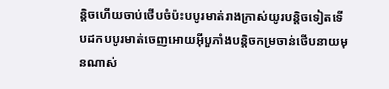ន្តិចហើយចាប់ថើបចំប៉ះបបូរមាត់រាងក្រាស់យូរបន្តិចទៀតទើបដកបបូរមាត់ចេញអោយអុីបួភាំងបន្តិចកម្រចាន់ថើបនាយមុនណាស់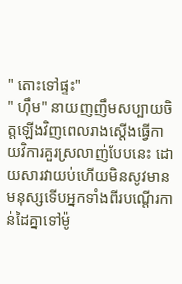" តោះទៅផ្ទះ"
" ហុឹម" នាយញញឹមសប្បាយចិត្តឡើងវិញពេលរាងស្តើងធ្វើកាយវិការគួរស្រលាញ់បែបនេះ ដោយសារវាយប់ហើយមិនសូវមានមនុស្សទើបអ្នកទាំងពីរបណ្តើរកាន់ដៃគ្នាទៅម៉ូ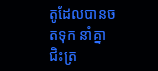តូដែលបានចតទុក នាំគ្នាជិះត្រ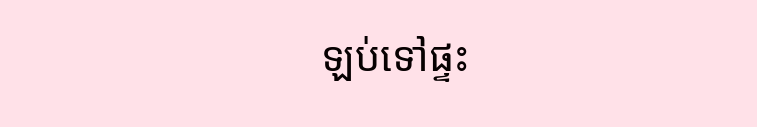ឡប់ទៅផ្ទះ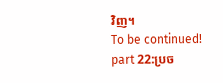វិញ។
To be continued!
part 22:ប្រច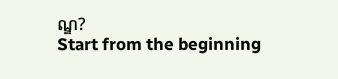ណ្ឌ?
Start from the beginning